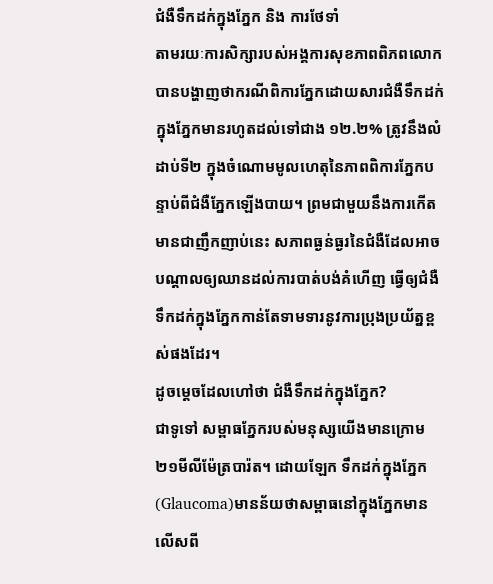ជំងឺទឹកដក់ក្នុងភ្នែក និង ការថែទាំ
តាមរយៈការសិក្សារបស់អង្គការសុខភាពពិភពលោកបានបង្ហាញថាករណីពិការភ្នែកដោយសារជំងឺទឹកដក់ក្នុងភ្នែកមានរហូតដល់ទៅជាង ១២.២% ត្រូវនឹងលំដាប់ទី២ ក្នុងចំណោមមូលហេតុនៃភាពពិការភ្នែកបន្ទាប់ពីជំងឺភ្នែកឡើងបាយ។ ព្រមជាមួយនឹងការកើតមានជាញឹកញាប់នេះ សភាពធ្ងន់ធ្ងរនៃជំងឺដែលអាចបណ្តាលឲ្យឈានដល់ការបាត់បង់គំហើញ ធ្វើឲ្យជំងឺទឹកដក់ក្នុងភ្នែកកាន់តែទាមទារនូវការប្រុងប្រយ័ត្នខ្ពស់ផងដែរ។
ដូចម្តេចដែលហៅថា ជំងឺទឹកដក់ក្នុងភ្នែក?
ជាទូទៅ សម្ពាធភ្នែករបស់មនុស្សយើងមានក្រោម២១មីលីម៉ែត្របារ៉ត។ ដោយឡែក ទឹកដក់ក្នុងភ្នែក (Glaucoma)មានន័យថាសម្ពាធនៅក្នុងភ្នែកមានលើសពី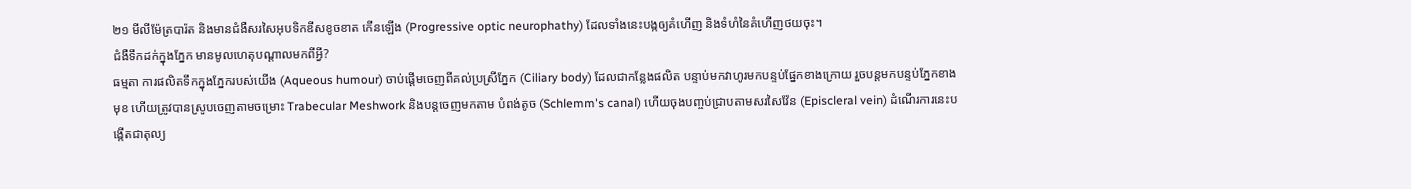២១ មីលីម៉ែត្របារ៉ត និងមានជំងឺសរសៃអុបទិកឌីសខូចខាត កើនឡើង (Progressive optic neurophathy) ដែលទាំងនេះបង្កឲ្យគំហើញ និងទំហំនៃគំហើញថយចុះ។
ជំងឺទឹកដក់ក្នុងភ្នែក មានមូលហេតុបណ្តាលមកពីអ្វី?
ធម្មតា ការផលិតទឹកក្នុងភ្នែករបស់យើង (Aqueous humour) ចាប់ផ្តើមចេញពីគល់ប្រស្រីភ្នែក (Ciliary body) ដែលជាកន្លែងផលិត បន្ទាប់មកវាហូរមកបន្ទប់ផ្នែកខាងក្រោយ រួចបន្តមកបន្ទប់ភ្នែកខាងមុខ ហើយត្រូវបានស្រូបចេញតាមចម្រោះ Trabecular Meshwork និងបន្តចេញមកតាម បំពង់តូច (Schlemm's canal) ហើយចុងបញ្ចប់ជ្រាបតាមសរសៃវ៉ែន (Episcleral vein) ដំណើរការនេះបង្កើតជាតុល្យ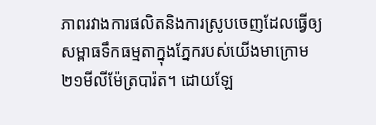ភាពរវាងការផលិតនិងការស្រូបចេញដែលធ្វើឲ្យសម្ពាធទឹកធម្មតាក្នុងភ្នែករបស់យើងមាក្រោម២១មីលីម៉ែត្របារ៉ត។ ដោយឡែ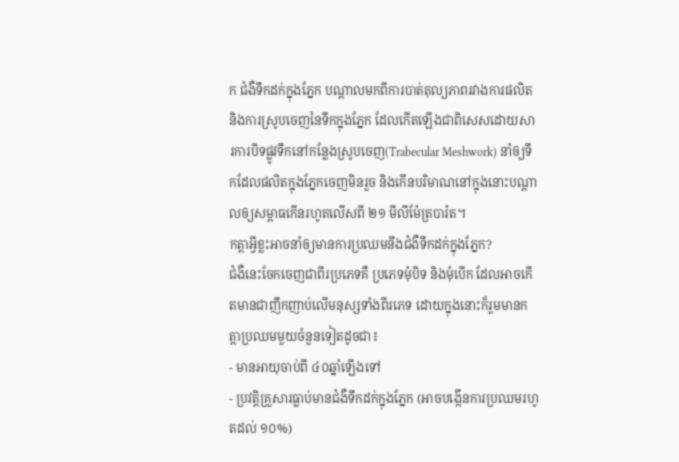ក ជំងឺទឹកដក់ក្នុងភ្នែក បណ្តាលមកពីការបាត់តុល្យភាពរវាងការផលិត និងការស្រូបចេញនៃទឹកក្នុងភ្នែក ដែលកើតឡើងជាពិសេសដោយសារការបិទផ្លូវទឹកនៅកន្លែងស្រូបចេញ(Trabecular Meshwork) នាំឲ្យទឹកដែលផលិតក្នុងភ្នែកចេញមិនរួច និងកើនបរិមាណនៅក្នុងនោះបណ្តាលឲ្យសម្ពាធកើនរហូតលើសពី ២១ មីលីម៉ែត្របារ៉ត។
កត្តាអ្វីខ្លះអាចនាំឲ្យមានការប្រឈមនឹងជំងឺទឹកដក់ក្នុងភ្នែក?
ជំងឺនេះចែកចេញជាពីរប្រភេទគឺ ប្រភេទមុំបិទ និងមុំបើក ដែលអាចកើតមានជាញឹកញាប់លើមនុស្សទាំងពីរភេទ ដោយក្នុងនោះក៏រួមមានកត្តាប្រឈមមួយចំនួនទៀតដូចជា៖
- មានអាយុចាប់ពី ៤០ឆ្នាំឡើងទៅ
- ប្រវត្តិគ្រួសារធ្លាប់មានជំងឺទឹកដក់ក្នុងភ្នែក (អាចបង្កើនការប្រឈមរហូតដល់ ១០%)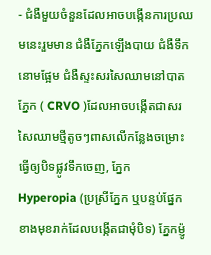- ជំងឺមួយចំនួនដែលអាចបង្កើនការប្រឈមនេះរួមមាន ជំងឺភ្នែកឡើងបាយ ជំងឺទឹកនោមផ្អែម ជំងឺស្ទះសរសៃឈាមនៅបាតភ្នែក ( CRVO )ដែលអាចបង្កើតជាសរសៃឈាមថ្មីតូចៗពាសលើកន្លែងចម្រោះ ធ្វើឲ្យបិទផ្លូវទឹកចេញ, ភ្នែក Hyperopia (ប្រស្រីភ្នែក ឬបន្ទប់ផ្នែកខាងមុខរាក់ដែលបង្កើតជាមុំបិទ) ភ្នែកម្ញ៉ូ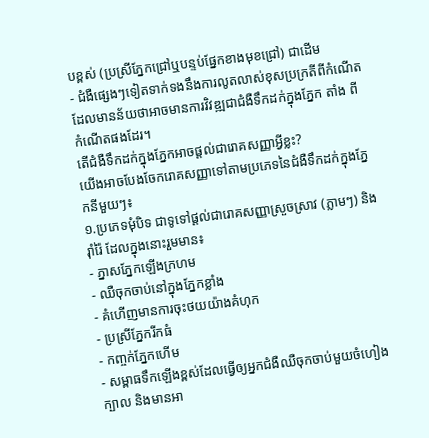បខ្ពស់ (ប្រស្រីភ្នែកជ្រៅឬបន្ទប់ផ្នែកខាងមុខជ្រៅ) ជាដើម
- ជំងឺផ្សេងៗទៀតទាក់ទងនឹងការលូតលាស់ខុសប្រក្រតីពីកំណើត ដែលមានន័យថាអាចមានការវិវឌ្ឍជាជំងឺទឹកដក់ក្នុងភ្នែក តាំង ពីកំណើតផងដែរ។
តើជំងឺទឹកដក់ក្នុងភ្នែកអាចផ្តល់ជារោគសញ្ញាអ្វីខ្លះ?
យើងអាចបែងចែករោគសញ្ញាទៅតាមប្រភេទនៃជំងឺទឹកដក់ក្នុងភ្នែកនីមួយៗ៖
១.ប្រភេទមុំបិទ ជាទូទៅផ្តល់ជារោគសញ្ញាស្រួចស្រាវ (ភ្លាមៗ) និងរ៉ាំរ៉ៃ ដែលក្នុងនោះរួមមាន៖
- ភ្នាសភ្នែកឡើងក្រហម
- ឈឺចុកចាប់នៅក្នុងភ្នែកខ្លាំង
- គំហើញមានការចុះថយយ៉ាងគំហុក
- ប្រស្រីភ្នែករីកធំ
- កញ្ចក់ភ្នែកហើម
- សម្ពាធទឹកឡើងខ្ពស់ដែលធ្វើឲ្យអ្នកជំងឺឈឺចុកចាប់មួយចំហៀងក្បាល និងមានអា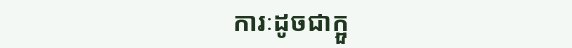ការៈដូចជាក្អួ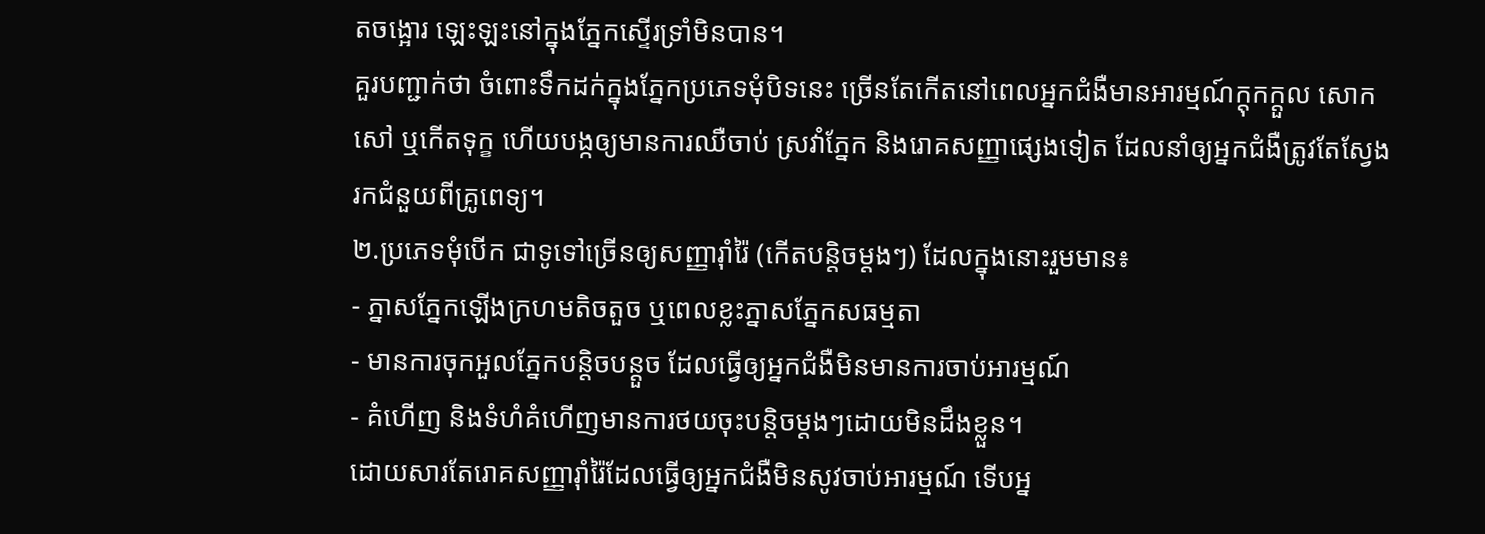តចង្អោរ ឡេះឡះនៅក្នុងភ្នែកស្ទើរទ្រាំមិនបាន។
គួរបញ្ជាក់ថា ចំពោះទឹកដក់ក្នុងភ្នែកប្រភេទមុំបិទនេះ ច្រើនតែកើតនៅពេលអ្នកជំងឺមានអារម្មណ៍ក្តុកក្តួល សោកសៅ ឬកើតទុក្ខ ហើយបង្កឲ្យមានការឈឺចាប់ ស្រវាំភ្នែក និងរោគសញ្ញាផ្សេងទៀត ដែលនាំឲ្យអ្នកជំងឺត្រូវតែស្វែងរកជំនួយពីគ្រូពេទ្យ។
២.ប្រភេទមុំបើក ជាទូទៅច្រើនឲ្យសញ្ញារ៉ាំរ៉ៃ (កើតបន្តិចម្តងៗ) ដែលក្នុងនោះរួមមាន៖
- ភ្នាសភ្នែកឡើងក្រហមតិចតួច ឬពេលខ្លះភ្នាសភ្នែកសធម្មតា
- មានការចុកអួលភ្នែកបន្តិចបន្តួច ដែលធ្វើឲ្យអ្នកជំងឺមិនមានការចាប់អារម្មណ៍
- គំហើញ និងទំហំគំហើញមានការថយចុះបន្តិចម្តងៗដោយមិនដឹងខ្លួន។
ដោយសារតែរោគសញ្ញារ៉ាំរ៉ៃដែលធ្វើឲ្យអ្នកជំងឺមិនសូវចាប់អារម្មណ៍ ទើបអ្ន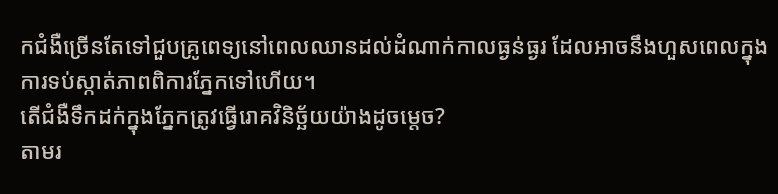កជំងឺច្រើនតែទៅជួបគ្រូពេទ្យនៅពេលឈានដល់ដំណាក់កាលធ្ងន់ធ្ងរ ដែលអាចនឹងហួសពេលក្នុងការទប់ស្កាត់ភាពពិការភ្នែកទៅហើយ។
តើជំងឺទឹកដក់ក្នុងភ្នែកត្រូវធ្វើរោគវិនិច្ឆ័យយ៉ាងដូចម្តេច?
តាមរ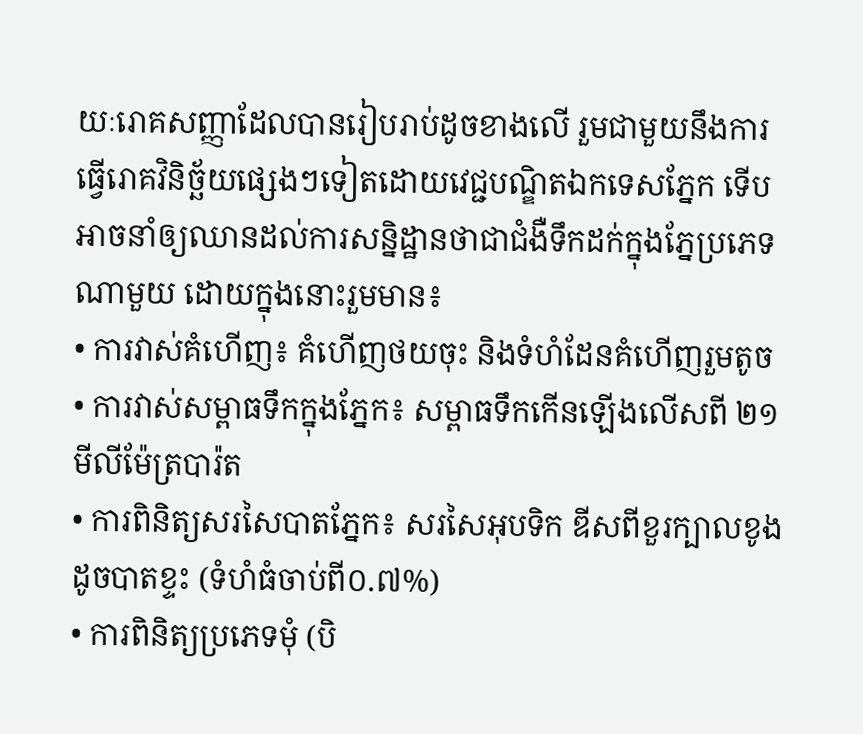យៈរោគសញ្ញាដែលបានរៀបរាប់ដូចខាងលើ រួមជាមួយនឹងការធ្វើរោគវិនិច្ឆ័យផ្សេងៗទៀតដោយវេជ្ជបណ្ឌិតឯកទេសភ្នែក ទើបអាចនាំឲ្យឈានដល់ការសន្និដ្ឋានថាជាជំងឺទឹកដក់ក្នុងភ្នែប្រភេទណាមួយ ដោយក្នុងនោះរួមមាន៖
• ការវាស់គំហើញ៖ គំហើញថយចុះ និងទំហំដែនគំហើញរួមតូច
• ការវាស់សម្ពាធទឹកក្នុងភ្នែក៖ សម្ពាធទឹកកើនឡើងលើសពី ២១ មីលីម៉ែត្របារ៉ត
• ការពិនិត្យសរសៃបាតភ្នែក៖ សរសៃអុបទិក ឌីសពីខួរក្បាលខូងដូចបាតខ្ទះ (ទំហំធំចាប់ពី០.៧%)
• ការពិនិត្យប្រភេទមុំ (បិ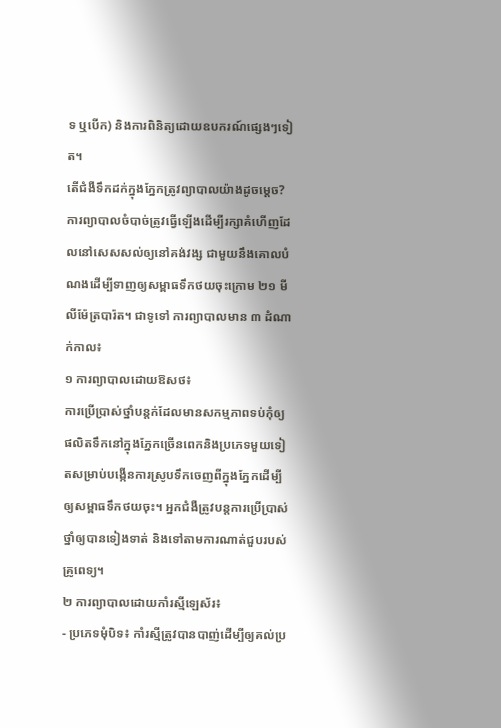ទ ឬបើក) និងការពិនិត្យដោយឧបករណ៍ផ្សេងៗទៀត។
តើជំងឺទឹកដក់ក្នុងភ្នែកត្រូវព្យាបាលយ៉ាងដូចម្តេច?
ការព្យាបាលចំបាច់ត្រូវធ្វើឡើងដើម្បីរក្សាគំហើញដែលនៅសេសសល់ឲ្យនៅគង់វង្ស ជាមួយនឹងគោលបំណងដើម្បីទាញឲ្យសម្ពាធទឹកថយចុះក្រោម ២១ មីលីម៉ែត្របារ៉ត។ ជាទូទៅ ការព្យាបាលមាន ៣ ដំណាក់កាល៖
១ ការព្យាបាលដោយឱសថ៖
ការប្រើប្រាស់ថ្នាំបន្តក់ដែលមានសកម្មភាពទប់កុំឲ្យផលិតទឹកនៅក្នុងភ្នែកច្រើនពេកនិងប្រភេទមួយទៀតសម្រាប់បង្កើនការស្រូបទឹកចេញពីក្នុងភ្នែកដើម្បីឲ្យសម្ពាធទឹកថយចុះ។ អ្នកជំងឺត្រូវបន្តការប្រើប្រាស់ថ្នាំឲ្យបានទៀងទាត់ និងទៅតាមការណាត់ជួបរបស់គ្រូពេទ្យ។
២ ការព្យាបាលដោយកាំរស្មីឡេស័រ៖
- ប្រភេទមុំបិទ៖ កាំរស្មីត្រូវបានបាញ់ដើម្បីឲ្យគល់ប្រ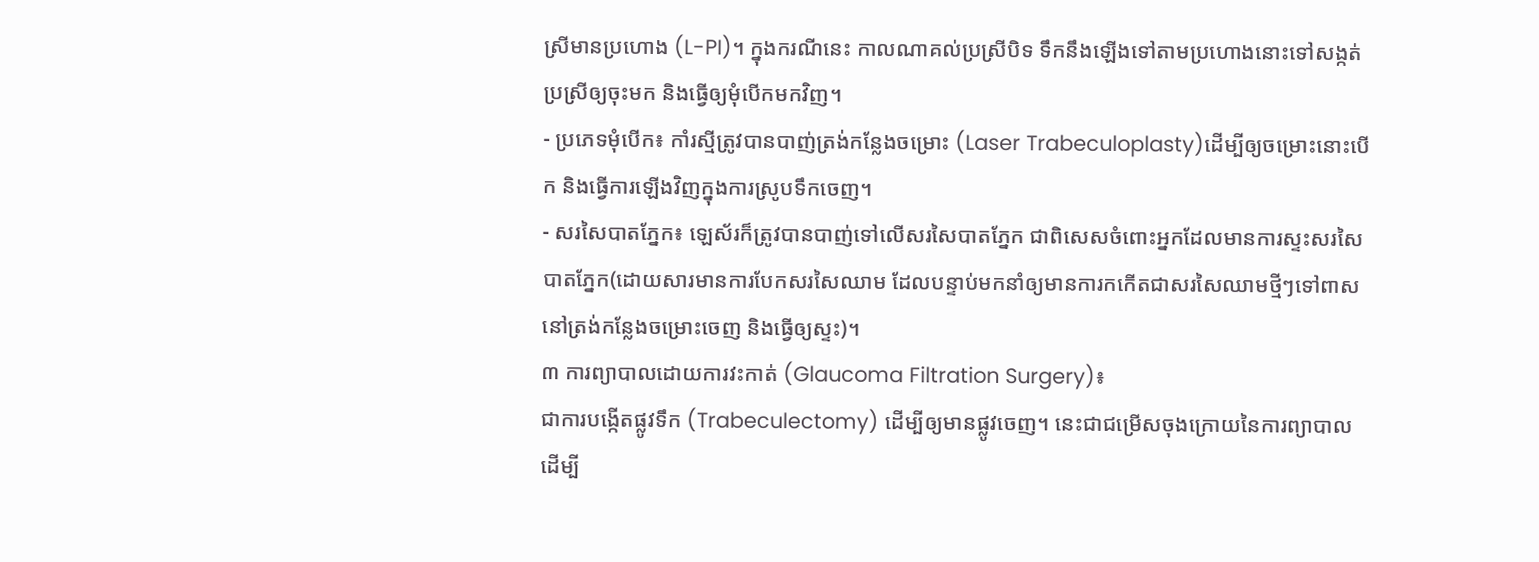ស្រីមានប្រហោង (L-PI)។ ក្នុងករណីនេះ កាលណាគល់ប្រស្រីបិទ ទឹកនឹងឡើងទៅតាមប្រហោងនោះទៅសង្កត់ប្រស្រីឲ្យចុះមក និងធ្វើឲ្យមុំបើកមកវិញ។
- ប្រភេទមុំបើក៖ កាំរស្មីត្រូវបានបាញ់ត្រង់កន្លែងចម្រោះ (Laser Trabeculoplasty)ដើម្បីឲ្យចម្រោះនោះបើក និងធ្វើការឡើងវិញក្នុងការស្រូបទឹកចេញ។
- សរសៃបាតភ្នែក៖ ឡេស័រក៏ត្រូវបានបាញ់ទៅលើសរសៃបាតភ្នែក ជាពិសេសចំពោះអ្នកដែលមានការស្ទះសរសៃបាតភ្នែក(ដោយសារមានការបែកសរសៃឈាម ដែលបន្ទាប់មកនាំឲ្យមានការកកើតជាសរសៃឈាមថ្មីៗទៅពាសនៅត្រង់កន្លែងចម្រោះចេញ និងធ្វើឲ្យស្ទះ)។
៣ ការព្យាបាលដោយការវះកាត់ (Glaucoma Filtration Surgery)៖
ជាការបង្កើតផ្លូវទឹក (Trabeculectomy) ដើម្បីឲ្យមានផ្លូវចេញ។ នេះជាជម្រើសចុងក្រោយនៃការព្យាបាលដើម្បី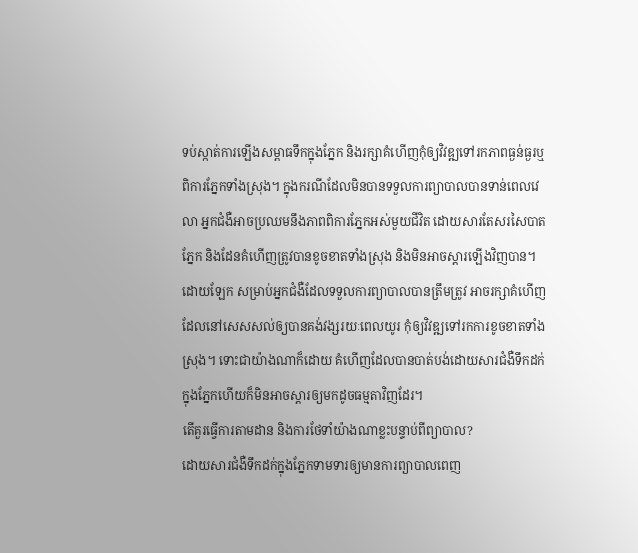ទប់ស្កាត់ការឡើងសម្ពាធទឹកក្នុងភ្នែក និងរក្សាគំហើញកុំឲ្យវិវឌ្ឍទៅរកភាពធ្ងន់ធ្ងរឬពិការភ្នែកទាំងស្រុង។ ក្នុងករណីដែលមិនបានទទួលការព្យាបាលបានទាន់ពេលវេលា អ្នកជំងឺអាចប្រឈមនឹងភាពពិការភ្នែកអស់មួយជីវិត ដោយសារតែសរសៃបាតភ្នែក និងដែនគំហើញត្រូវបានខូចខាតទាំងស្រុង និងមិនអាចស្តារឡើងវិញបាន។
ដោយឡែក សម្រាប់អ្នកជំងឺដែលទទួលការព្យាបាលបានត្រឹមត្រូវ អាចរក្សាគំហើញដែលនៅសេសសល់ឲ្យបានគង់វង្សរយៈពេលយូរ កុំឲ្យវិវឌ្ឍទៅរកការខូចខាតទាំងស្រុង។ ទោះជាយ៉ាងណាក៏ដោយ គំហើញដែលបានបាត់បង់ដោយសារជំងឺទឹកដក់ក្នុងភ្នែកហើយក៏មិនអាចស្តារឲ្យមកដូចធម្មតាវិញដែរ។
តើគួរធ្វើការតាមដាន និងការថែទាំយ៉ាងណាខ្លះបន្ទាប់ពីព្យាបាល?
ដោយសារជំងឺទឹកដក់ក្នុងភ្នែកទាមទារឲ្យមានការព្យាបាលពេញ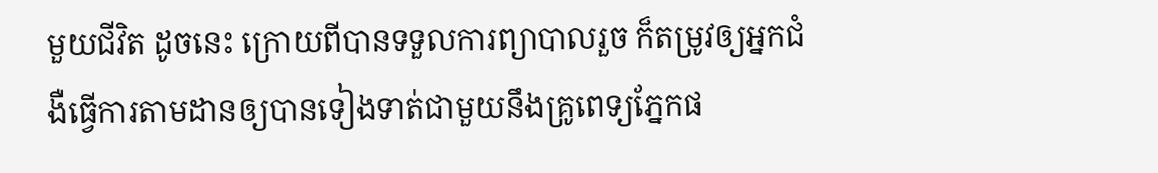មួយជីវិត ដូចនេះ ក្រោយពីបានទទួលការព្យាបាលរួច ក៏តម្រូវឲ្យអ្នកជំងឺធ្វើការតាមដានឲ្យបានទៀងទាត់ជាមួយនឹងគ្រូពេទ្យភ្នែកផ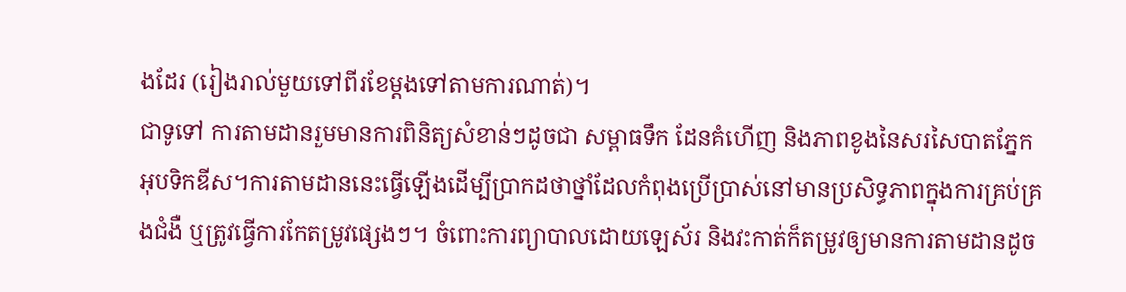ងដែរ (រៀងរាល់មួយទៅពីរខែម្តងទៅតាមការណាត់)។
ជាទូទៅ ការតាមដានរួមមានការពិនិត្យសំខាន់ៗដូចជា សម្ពាធទឹក ដែនគំហើញ និងភាពខូងនៃសរសៃបាតភ្នែកអុបទិកឌីស។ការតាមដាននេះធ្វើឡើងដើម្បីប្រាកដថាថ្នាំដែលកំពុងប្រើប្រាស់នៅមានប្រសិទ្ធភាពក្នុងការគ្រប់គ្រងជំងឺ ឬត្រូវធ្វើការកែតម្រូវផ្សេងៗ។ ចំពោះការព្យាបាលដោយឡេស័រ និងវះកាត់ក៏តម្រូវឲ្យមានការតាមដានដូច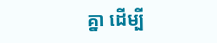គ្នា ដើម្បី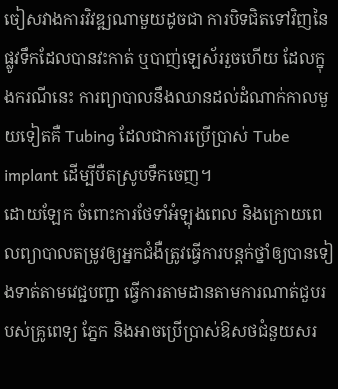ចៀសវាងការវិវឌ្ឍណាមួយដូចជា ការបិទជិតទៅវិញនៃផ្លូវទឹកដែលបានវះកាត់ ឬបាញ់ឡេស័ររួចហើយ ដែលក្នុងករណីនេះ ការព្យាបាលនឹងឈានដល់ដំណាក់កាលមួយទៀតគឺ Tubing ដែលជាការប្រើប្រាស់ Tube implant ដើម្បីបឺតស្រូបទឹកចេញ។
ដោយឡែក ចំពោះការថែទាំអំឡុងពេល និងក្រោយពេលព្យាបាលតម្រូវឲ្យអ្នកជំងឺត្រូវធ្វើការបន្តក់ថ្នាំឲ្យបានទៀងទាត់តាមវេជ្ជបញ្ជា ធ្វើការតាមដានតាមការណាត់ជួបរបស់គ្រូពេទ្យ ភ្នែក និងអាចប្រើប្រាស់ឱសថជំនួយសរ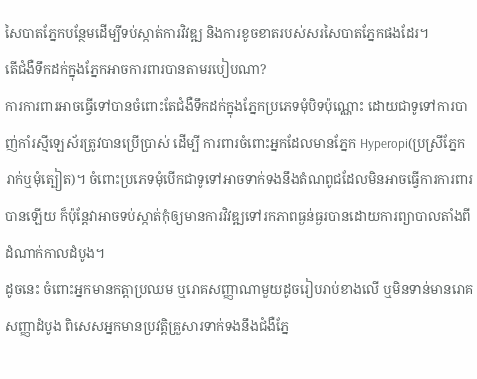សៃបាតភ្នែកបន្ថែមដើម្បីទប់ស្កាត់ការវិវឌ្ឍ និងការខូចខាតរបស់សរសៃបាតភ្នែកផងដែរ។
តើជំងឺទឹកដក់ក្នុងភ្នែកអាចការពារបានតាមរបៀបណា?
ការការពារអាចធ្វើទៅបានចំពោះតែជំងឺទឹកដក់ក្នុងភ្នែកប្រភេទមុំបិទប៉ុណ្ណោះ ដោយជាទូទៅការបាញ់កាំរស្មីឡេស័រត្រូវបានប្រើប្រាស់ ដើម្បី ការពារចំពោះអ្នកដែលមានភ្នែក Hyperopi(ប្រស្រីភ្នែករាក់ឬមុំត្បៀត)។ ចំពោះប្រភេទមុំបើកជាទូទៅអាចទាក់ទងនឹងតំណពូជដែលមិនអាចធ្វើការការពារបានឡើយ ក៏ប៉ុន្តែវាអាចទប់ស្កាត់កុំឲ្យមានការវិវឌ្ឍទៅរកភាពធ្ងន់ធ្ងរបានដោយការព្យាបាលតាំងពីដំណាក់កាលដំបូង។
ដូចនេះ ចំពោះអ្នកមានកត្តាប្រឈម ឬរោគសញ្ញាណាមួយដូចរៀបរាប់ខាងលើ ឬមិនទាន់មានរោគសញ្ញាដំបូង ពិសេសអ្នកមានប្រវត្តិគ្រួសារទាក់ទងនឹងជំងឺភ្នែ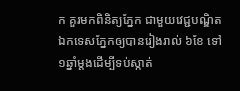ក គួរមកពិនិត្យភ្នែក ជាមួយវេជ្ជបណ្ឌិតឯកទេសភ្នែកឲ្យបានរៀងរាល់ ៦ខែ ទៅ ១ឆ្នាំម្តងដើម្បីទប់ស្កាត់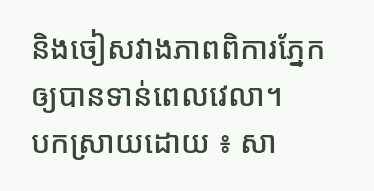និងចៀសវាងភាពពិការភ្នែកឲ្យបានទាន់ពេលវេលា។
បកស្រាយដោយ ៖ សា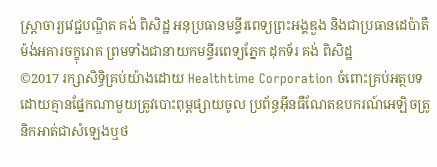ស្ត្រាចារ្យវេជ្ជបណ្ឌិត គង់ ពិសិដ្ឋ អនុប្រធានមន្ទីរពេទ្យព្រះអង្គឌួង និងជាប្រធានដេប៉ាតឺម៉ង់អគារចក្ខុរោគ ព្រមទាំងជានាយកមន្ទីរពេទ្យភ្នែក ដុកទ័រ គង់ ពិសិដ្ឋ
©2017 រក្សាសិទ្ធិគ្រប់យ៉ាងដោយ Healthtime Corporation ចំពោះគ្រប់អត្ថបទដោយគ្មានផ្នែកណាមួយត្រូវបោះពុម្ពផ្សាយចូល ប្រព័ន្ធអ៊ីនធឺណែតឧបករណ៍អេឡិចត្រូនិកអាត់ជាសំឡេងឬថ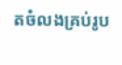តចំលងគ្រប់រូប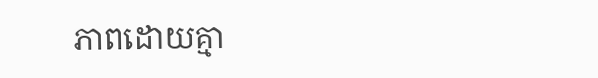ភាពដោយគ្មា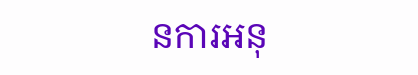នការអនុ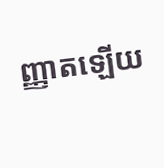ញ្ញាតឡើយ